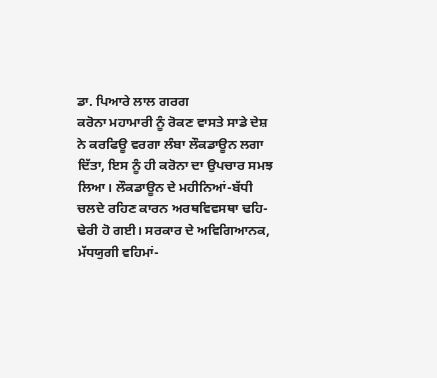ਡਾ. ਪਿਆਰੇ ਲਾਲ ਗਰਗ
ਕਰੋਨਾ ਮਹਾਮਾਰੀ ਨੂੰ ਰੋਕਣ ਵਾਸਤੇ ਸਾਡੇ ਦੇਸ਼ ਨੇ ਕਰਫਿਊ ਵਰਗਾ ਲੰਬਾ ਲੌਕਡਾਊਨ ਲਗਾ ਦਿੱਤਾ, ਇਸ ਨੂੰ ਹੀ ਕਰੋਨਾ ਦਾ ਉਪਚਾਰ ਸਮਝ ਲਿਆ। ਲੌਕਡਾਊਨ ਦੇ ਮਹੀਨਿਆਂ-ਬੱਧੀ ਚਲਦੇ ਰਹਿਣ ਕਾਰਨ ਅਰਥਵਿਵਸਥਾ ਢਹਿ-ਢੇਰੀ ਹੋ ਗਈ। ਸਰਕਾਰ ਦੇ ਅਵਿਗਿਆਨਕ, ਮੱਧਯੁਗੀ ਵਹਿਮਾਂ-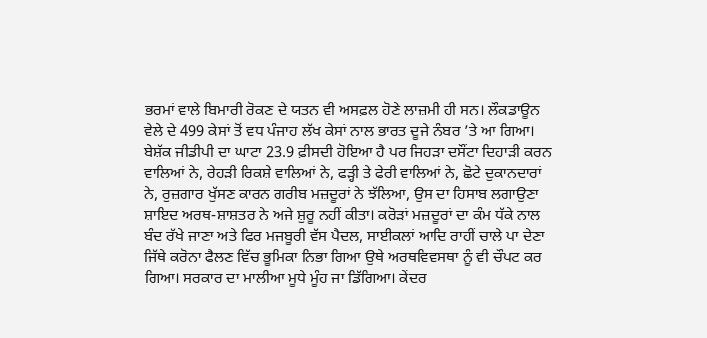ਭਰਮਾਂ ਵਾਲੇ ਬਿਮਾਰੀ ਰੋਕਣ ਦੇ ਯਤਨ ਵੀ ਅਸਫ਼ਲ ਹੋਣੇ ਲਾਜ਼ਮੀ ਹੀ ਸਨ। ਲੌਕਡਾਊਨ ਵੇਲੇ ਦੇ 499 ਕੇਸਾਂ ਤੋਂ ਵਧ ਪੰਜਾਹ ਲੱਖ ਕੇਸਾਂ ਨਾਲ ਭਾਰਤ ਦੂਜੇ ਨੰਬਰ ’ਤੇ ਆ ਗਿਆ। ਬੇਸ਼ੱਕ ਜੀਡੀਪੀ ਦਾ ਘਾਟਾ 23.9 ਫ਼ੀਸਦੀ ਹੋਇਆ ਹੈ ਪਰ ਜਿਹੜਾ ਦਸੌਂਟਾ ਦਿਹਾੜੀ ਕਰਨ ਵਾਲਿਆਂ ਨੇ, ਰੇਹੜੀ ਰਿਕਸ਼ੇ ਵਾਲਿਆਂ ਨੇ, ਫੜ੍ਹੀ ਤੇ ਫੇਰੀ ਵਾਲਿਆਂ ਨੇ, ਛੋਟੇ ਦੁਕਾਨਦਾਰਾਂ ਨੇ, ਰੁਜ਼ਗਾਰ ਖੁੱਸਣ ਕਾਰਨ ਗਰੀਬ ਮਜ਼ਦੂਰਾਂ ਨੇ ਝੱਲਿਆ, ਉਸ ਦਾ ਹਿਸਾਬ ਲਗਾਉਣਾ ਸ਼ਾਇਦ ਅਰਥ-ਸ਼ਾਸ਼ਤਰ ਨੇ ਅਜੇ ਸ਼ੁਰੂ ਨਹੀਂ ਕੀਤਾ। ਕਰੋੜਾਂ ਮਜ਼ਦੂਰਾਂ ਦਾ ਕੰਮ ਧੱਕੇ ਨਾਲ ਬੰਦ ਰੱਖੇ ਜਾਣਾ ਅਤੇ ਫਿਰ ਮਜਬੂਰੀ ਵੱਸ ਪੈਦਲ, ਸਾਈਕਲਾਂ ਆਦਿ ਰਾਹੀਂ ਚਾਲੇ ਪਾ ਦੇਣਾ ਜਿੱਥੇ ਕਰੋਨਾ ਫੈਲਣ ਵਿੱਚ ਭੂਮਿਕਾ ਨਿਭਾ ਗਿਆ ਉਥੇ ਅਰਥਵਿਵਸਥਾ ਨੂੰ ਵੀ ਚੌਪਟ ਕਰ ਗਿਆ। ਸਰਕਾਰ ਦਾ ਮਾਲੀਆ ਮੂਧੇ ਮੂੰਹ ਜਾ ਡਿੱਗਿਆ। ਕੇਂਦਰ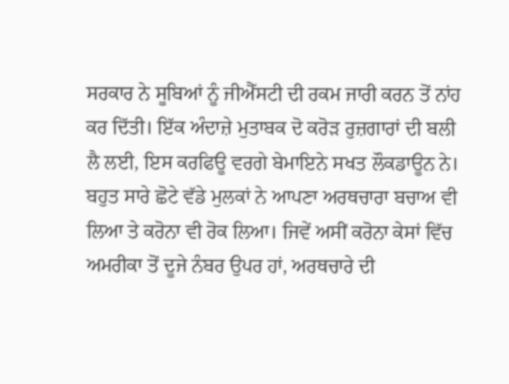ਸਰਕਾਰ ਨੇ ਸੂਬਿਆਂ ਨੂੰ ਜੀਐੱਸਟੀ ਦੀ ਰਕਮ ਜਾਰੀ ਕਰਨ ਤੋਂ ਨਾਂਹ ਕਰ ਦਿੱਤੀ। ਇੱਕ ਅੰਦਾਜ਼ੇ ਮੁਤਾਬਕ ਦੋ ਕਰੋੜ ਰੁਜ਼ਗਾਰਾਂ ਦੀ ਬਲੀ ਲੈ ਲਈ, ਇਸ ਕਰਫਿਊ ਵਰਗੇ ਬੇਮਾਇਨੇ ਸਖਤ ਲੌਕਡਾਊਨ ਨੇ।
ਬਹੁਤ ਸਾਰੇ ਛੋਟੇ ਵੱਡੇ ਮੁਲਕਾਂ ਨੇ ਆਪਣਾ ਅਰਥਚਾਰਾ ਬਚਾਅ ਵੀ ਲਿਆ ਤੇ ਕਰੋਨਾ ਵੀ ਰੋਕ ਲਿਆ। ਜਿਵੇਂ ਅਸੀਂ ਕਰੋਨਾ ਕੇਸਾਂ ਵਿੱਚ ਅਮਰੀਕਾ ਤੋਂ ਦੂਜੇ ਨੰਬਰ ਉਪਰ ਹਾਂ, ਅਰਥਚਾਰੇ ਦੀ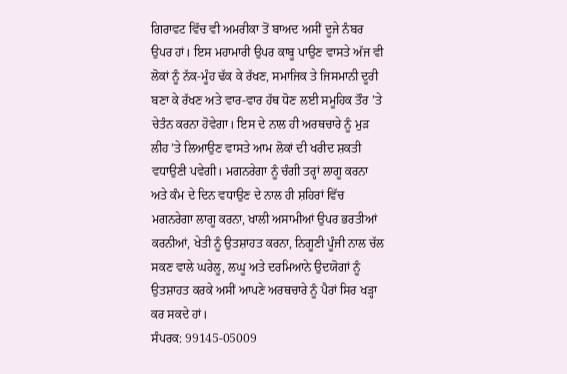ਗਿਰਾਵਟ ਵਿੱਚ ਵੀ ਅਮਰੀਕਾ ਤੋਂ ਬਾਅਦ ਅਸੀਂ ਦੂਜੇ ਨੰਬਰ ਉਪਰ ਹਾਂ। ਇਸ ਮਹਾਮਾਰੀ ਉਪਰ ਕਾਬੂ ਪਾਉਣ ਵਾਸਤੇ ਅੱਜ ਵੀ ਲੋਕਾਂ ਨੂੰ ਨੱਕ-ਮੂੰਹ ਢੱਕ ਕੇ ਰੱਖਣ, ਸਮਾਜਿਕ ਤੇ ਜਿਸਮਾਨੀ ਦੂਰੀ ਬਣਾ ਕੇ ਰੱਖਣ ਅਤੇ ਵਾਰ-ਵਾਰ ਹੱਥ ਧੋਣ ਲਈ ਸਮੂਹਿਕ ਤੌਰ ’ਤੇ ਚੇਤੰਨ ਕਰਨਾ ਹੋਵੇਗਾ। ਇਸ ਦੇ ਨਾਲ ਹੀ ਅਰਥਚਾਰੇ ਨੂੰ ਮੁੜ ਲੀਹ ’ਤੇ ਲਿਆਉਣ ਵਾਸਤੇ ਆਮ ਲੋਕਾਂ ਦੀ ਖਰੀਦ ਸ਼ਕਤੀ ਵਧਾਉਣੀ ਪਵੇਗੀ। ਮਗਨਰੇਗਾ ਨੂੰ ਚੰਗੀ ਤਰ੍ਹਾਂ ਲਾਗੂ ਕਰਨਾ ਅਤੇ ਕੰਮ ਦੇ ਦਿਨ ਵਧਾਉਣ ਦੇ ਨਾਲ ਹੀ ਸ਼ਹਿਰਾਂ ਵਿੱਚ ਮਗਨਰੇਗਾ ਲਾਗੂ ਕਰਨਾ, ਖਾਲੀ ਅਸਾਮੀਆਂ ਉਪਰ ਭਰਤੀਆਂ ਕਰਨੀਆਂ, ਖੇਤੀ ਨੂੰ ਉਤਸ਼ਾਹਤ ਕਰਨਾ, ਨਿਗੂਣੀ ਪੂੰਜੀ ਨਾਲ ਚੱਲ ਸਕਣ ਵਾਲੇ ਘਰੇਲੂ, ਲਘੂ ਅਤੇ ਦਰਮਿਆਨੇ ਉਦਯੋਗਾਂ ਨੂੰ ਉਤਸ਼ਾਹਤ ਕਰਕੇ ਅਸੀਂ ਆਪਣੇ ਅਰਥਚਾਰੇ ਨੂੰ ਪੈਰਾਂ ਸਿਰ ਖੜ੍ਹਾ ਕਰ ਸਕਦੇ ਹਾਂ।
ਸੰਪਰਕ: 99145-05009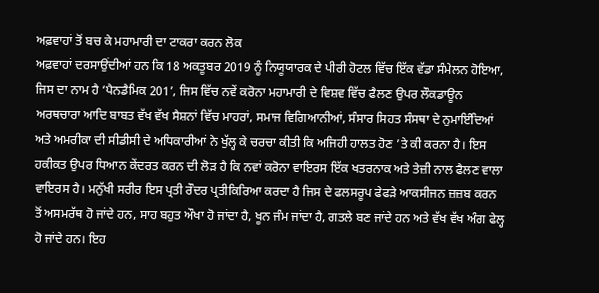ਅਫ਼ਵਾਹਾਂ ਤੋਂ ਬਚ ਕੇ ਮਹਾਮਾਰੀ ਦਾ ਟਾਕਰਾ ਕਰਨ ਲੋਕ
ਅਫ਼ਵਾਹਾਂ ਦਰਸਾਉਂਦੀਆਂ ਹਨ ਕਿ 18 ਅਕਤੂਬਰ 2019 ਨੂੰ ਨਿਯੂਯਾਰਕ ਦੇ ਪੀਰੀ ਹੋਟਲ ਵਿੱਚ ਇੱਕ ਵੱਡਾ ਸੰਮੇਲਨ ਹੋਇਆ, ਜਿਸ ਦਾ ਨਾਮ ਹੈ ‘ਪੈਨਡੈਮਿਕ 201’, ਜਿਸ ਵਿੱਚ ਨਵੇਂ ਕਰੋਨਾ ਮਹਾਮਾਰੀ ਦੇ ਵਿਸ਼ਵ ਵਿੱਚ ਫੈਲਣ ਉਪਰ ਲੌਕਡਾਊਨ ਅਰਥਚਾਰਾ ਆਦਿ ਬਾਬਤ ਵੱਖ ਵੱਖ ਸੈਸ਼ਨਾਂ ਵਿੱਚ ਮਾਹਰਾਂ, ਸਮਾਜ ਵਿਗਿਆਨੀਆਂ, ਸੰਸਾਰ ਸਿਹਤ ਸੰਸਥਾ ਦੇ ਨੁਮਾਇੰਦਿਆਂ ਅਤੇ ਅਮਰੀਕਾ ਦੀ ਸੀਡੀਸੀ ਦੇ ਅਧਿਕਾਰੀਆਂ ਨੇ ਖੁੱਲ੍ਹ ਕੇ ਚਰਚਾ ਕੀਤੀ ਕਿ ਅਜਿਹੀ ਹਾਲਤ ਹੋਣ ’ਤੇ ਕੀ ਕਰਨਾ ਹੈ। ਇਸ ਹਕੀਕਤ ਉਪਰ ਧਿਆਨ ਕੇਂਦਰਤ ਕਰਨ ਦੀ ਲੋੜ ਹੈ ਕਿ ਨਵਾਂ ਕਰੋਨਾ ਵਾਇਰਸ ਇੱਕ ਖਤਰਨਾਕ ਅਤੇ ਤੇਜ਼ੀ ਨਾਲ ਫੈਲਣ ਵਾਲਾ ਵਾਇਰਸ ਹੈ। ਮਨੁੱਖੀ ਸਰੀਰ ਇਸ ਪ੍ਰਤੀ ਰੌਦਰ ਪ੍ਰਤੀਕਿਰਿਆ ਕਰਦਾ ਹੈ ਜਿਸ ਦੇ ਫਲਸਰੂਪ ਫੇਫੜੇ ਆਕਸੀਜਨ ਜ਼ਜ਼ਬ ਕਰਨ ਤੋਂ ਅਸਮਰੱਥ ਹੋ ਜਾਂਦੇ ਹਨ, ਸਾਹ ਬਹੁਤ ਔਖਾ ਹੋ ਜਾਂਦਾ ਹੈ, ਖੂਨ ਜੰਮ ਜਾਂਦਾ ਹੈ, ਗਤਲੇ ਬਣ ਜਾਂਦੇ ਹਨ ਅਤੇ ਵੱਖ ਵੱਖ ਅੰਗ ਫੇਲ੍ਹ ਹੋ ਜਾਂਦੇ ਹਨ। ਇਹ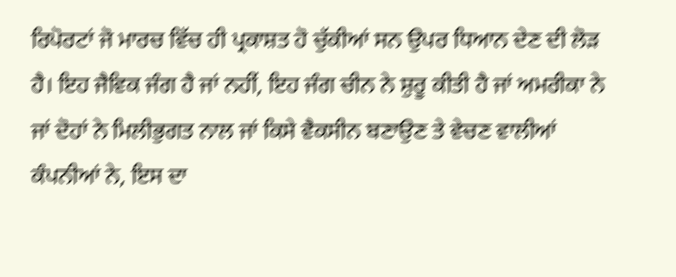ਰਿਪੋਰਟਾਂ ਜੋ ਮਾਰਚ ਵਿੱਚ ਹੀ ਪ੍ਰਕਾਸ਼ਤ ਹੋ ਚੁੱਕੀਆਂ ਸਨ ਉਪਰ ਧਿਆਨ ਦੇਣ ਦੀ ਲੋੜ ਹੈ। ਇਹ ਜੈਵਿਕ ਜੰਗ ਹੈ ਜਾਂ ਨਹੀਂ, ਇਹ ਜੰਗ ਚੀਨ ਨੇ ਸ਼ੁਰੂ ਕੀਤੀ ਹੈ ਜਾਂ ਅਮਰੀਕਾ ਨੇ ਜਾਂ ਦੋਹਾਂ ਨੇ ਮਿਲੀਭੁਗਤ ਨਾਲ ਜਾਂ ਕਿਸੇ ਵੈਕਸੀਨ ਬਣਾਉਣ ਤੇ ਵੇਚਣ ਵਾਲੀਆਂ ਕੰਪਨੀਆਂ ਨੇ, ਇਸ ਦਾ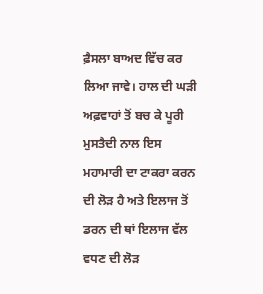ਫ਼ੈਸਲਾ ਬਾਅਦ ਵਿੱਚ ਕਰ ਲਿਆ ਜਾਵੇ। ਹਾਲ ਦੀ ਘੜੀ ਅਫ਼ਵਾਹਾਂ ਤੋਂ ਬਚ ਕੇ ਪੂਰੀ ਮੁਸਤੈਦੀ ਨਾਲ ਇਸ ਮਹਾਮਾਰੀ ਦਾ ਟਾਕਰਾ ਕਰਨ ਦੀ ਲੋੜ ਹੈ ਅਤੇ ਇਲਾਜ ਤੋਂ ਡਰਨ ਦੀ ਥਾਂ ਇਲਾਜ ਵੱਲ ਵਧਣ ਦੀ ਲੋੜ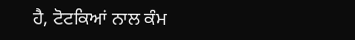ਹੈ, ਟੋਟਕਿਆਂ ਨਾਲ ਕੰਮ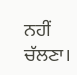ਨਹੀਂ ਚੱਲਣਾ।